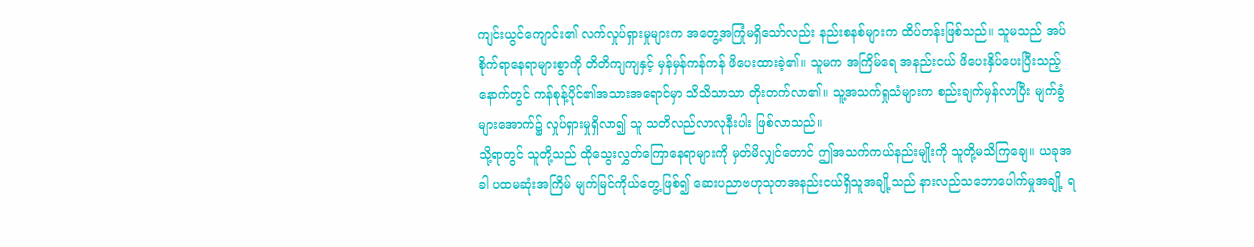ကျင်းယွင်ကျောင်း၏ လက်လှုပ်ရှားမှုများက အတွေ့အကြုံမရှိသော်လည်း နည်းစနစ်များက ထိပ်တန်းဖြစ်သည်။ သူမသည် အပ်စိုက်ရာနေရာများစွာကို တိတိကျကျနှင့် မှန်မှန်ကန်ကန် ဖိပေးထားခဲ့၏။ သူမက အကြိမ်ရေ အနည်းငယ် ဖိပေးနှိပ်ပေးပြီးသည့်နောက်တွင် ကန်စုန့်ပိုင်၏အသားအရောင်မှာ သိသိသာသာ တိုးတက်လာ၏။ သူ့အသက်ရှုသံများက စည်းချက်မှန်လာပြီး မျက်ခွံများအောက်၌ လှုပ်ရှားမှုရှိလာ၍ သူ သတိလည်လာလုနီးပါး ဖြစ်လာသည်။
သို့ရာတွင် သူတို့သည် ထိုသွေးလွှတ်ကြောနေရာများကို မှတ်မိလျှင်တောင် ဤအသက်ကယ်နည်းမျိုးကို သူတို့မသိကြချေ။ ယခုအခါ ပထမဆုံးအကြိမ် မျက်မြင်ကိုယ်တွေ့ဖြစ်၍ ဆေးပညာဗဟုသုတအနည်းငယ်ရှိသူအချို့သည် နားလည်သဘောပေါက်မှုအချို့ ရ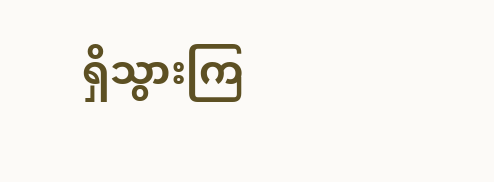ရှိသွားကြ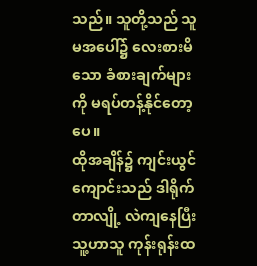သည်။ သူတို့သည် သူမအပေါ်၌ လေးစားမိသော ခံစားချက်များကို မရပ်တန့်နိုင်တော့ပေ။
ထိုအချိန်၌ ကျင်းယွင်ကျောင်းသည် ဒါရိုက်တာလျို့ လဲကျနေပြီး သူ့ဟာသူ ကုန်းရုန်းထ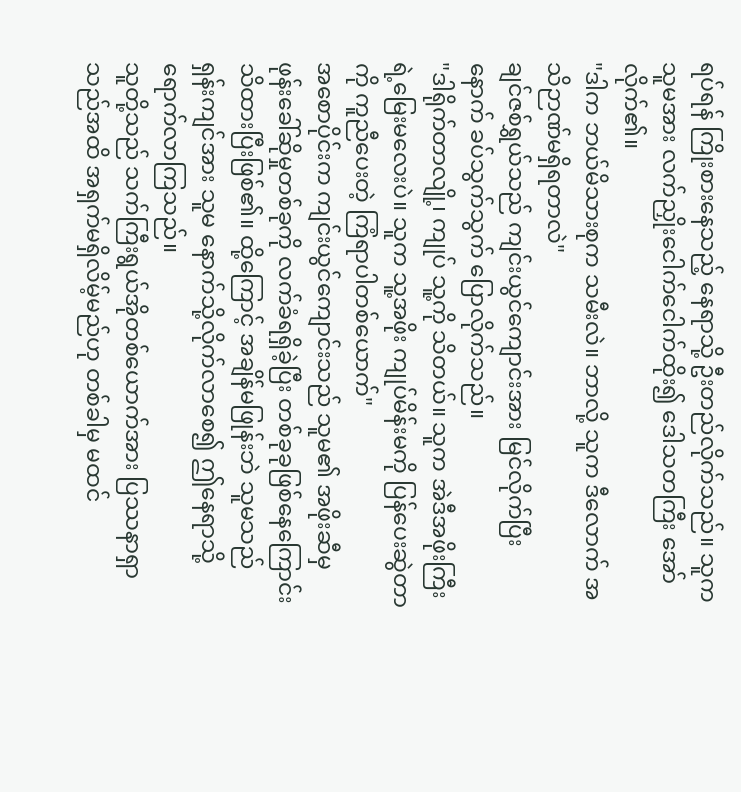ရပ်ရန် ကြိုးစားနေသည့် နေရာသို့ ဦးတည်လိုက်သည်။ သူက သူမအား လက်ညှိုးငေါက်ငေါက်ထိုး၍ ဒေါသတကြီး အော်လိုက်၏။
"ဒါက ဘယ်မိသားစုက သမီးလဲ။ ဘာလို့ သူက ဒီလောက် အသိဉာဏ်မရှိရတာလဲ"
ချင်ဇစ်ရွှယ်သည် ကျင်းယွင်ကျောင်းအား မြင်လိုက်ပြီးနောက် ခပ်သွက်သွက် ပြောလိုက်သည်။
"ဒါရိုက်တာလျို့၊ ကျုပ် သူ့ကို သိတယ်။ သူက အဲဒီအဖိုးကြီးရဲ့မြေးမလေးပဲ။ သူက သူ့အဖိုး ကျုပ်မိန်းမကို ပြန်ပေးဆွဲတာကို ကူညီပေးတဲ့ ကြံရာပါတစ်ယောက်"
အစောပိုင်းက ကျင်းယွင်ကျောင်းသည် သူမ၏ အဖိုးဆီမှ ဖုန်းခေါ်ဆိုမှုတစ်ခုကို လက်ခံရရှိခဲ့ပြီး တစ်ခုခုဖြစ်နေကြောင်း သိထားပြီးဖြစ်၏။ ထို့ကြောင့် အချိန်မဖြုန်းဘဲ သူမသည် ရှန်းကျင်အား သူမ နောက်သို့လိုက်လာစေ၍ ဤနေရာသို့ ရောက်လာကြသည်။
သူတို့သည် သက်ကြီးရွယ်အိုတစ်ယောက်အား ပြဿနာရှာသည်အထိ အရှက်မရှိလိမ့်မည်ဟု တစ်ခါမှ မထင်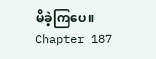မိခဲ့ကြပေ။
Chapter 187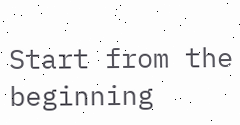Start from the beginning